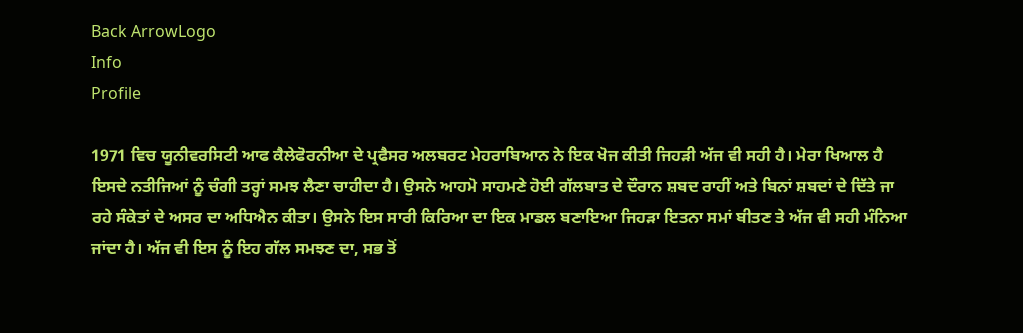Back ArrowLogo
Info
Profile

1971 ਵਿਚ ਯੂਨੀਵਰਸਿਟੀ ਆਫ ਕੈਲੇਫੋਰਨੀਆ ਦੇ ਪ੍ਰਫੈਸਰ ਅਲਬਰਟ ਮੇਹਰਾਬਿਆਨ ਨੇ ਇਕ ਖੋਜ ਕੀਤੀ ਜਿਹੜੀ ਅੱਜ ਵੀ ਸਹੀ ਹੈ। ਮੇਰਾ ਖਿਆਲ ਹੈ ਇਸਦੇ ਨਤੀਜਿਆਂ ਨੂੰ ਚੰਗੀ ਤਰ੍ਹਾਂ ਸਮਝ ਲੈਣਾ ਚਾਹੀਦਾ ਹੈ। ਉਸਨੇ ਆਹਮੋ ਸਾਹਮਣੇ ਹੋਈ ਗੱਲਬਾਤ ਦੇ ਦੌਰਾਨ ਸ਼ਬਦ ਰਾਹੀਂ ਅਤੇ ਬਿਨਾਂ ਸ਼ਬਦਾਂ ਦੇ ਦਿੱਤੇ ਜਾ ਰਹੇ ਸੰਕੇਤਾਂ ਦੇ ਅਸਰ ਦਾ ਅਧਿਐਨ ਕੀਤਾ। ਉਸਨੇ ਇਸ ਸਾਰੀ ਕਿਰਿਆ ਦਾ ਇਕ ਮਾਡਲ ਬਣਾਇਆ ਜਿਹੜਾ ਇਤਨਾ ਸਮਾਂ ਬੀਤਣ ਤੇ ਅੱਜ ਵੀ ਸਹੀ ਮੰਨਿਆ ਜਾਂਦਾ ਹੈ। ਅੱਜ ਵੀ ਇਸ ਨੂੰ ਇਹ ਗੱਲ ਸਮਝਣ ਦਾ, ਸਭ ਤੋਂ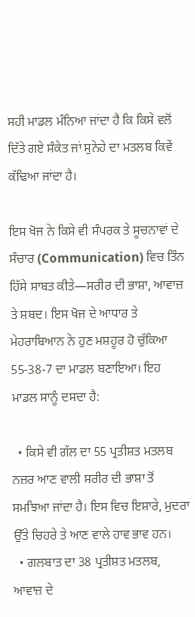ਸਹੀ ਮਾਡਲ ਮੰਨਿਆ ਜਾਂਦਾ ਹੈ ਕਿ ਕਿਸੇ ਵਲੋਂ ਦਿੱਤੇ ਗਏ ਸੰਕੇਤ ਜਾਂ ਸੁਨੇਹੇ ਦਾ ਮਤਲਬ ਕਿਵੇਂ ਕੱਢਿਆ ਜਾਂਦਾ ਹੈ।

ਇਸ ਖੋਜ ਨੇ ਕਿਸੇ ਵੀ ਸੰਪਰਕ ਤੇ ਸੂਚਨਾਵਾਂ ਦੇ ਸੰਚਾਰ (Communication) ਵਿਚ ਤਿੰਨ ਹਿੱਸੇ ਸਾਬਤ ਕੀਤੇ—ਸਰੀਰ ਦੀ ਭਾਸ਼ਾ, ਆਵਾਜ਼ ਤੇ ਸ਼ਬਦ। ਇਸ ਖੋਜ ਦੇ ਆਧਾਰ ਤੇ ਮੇਹਰਾਬਿਆਨ ਨੇ ਹੁਣ ਮਸ਼ਹੂਰ ਹੋ ਚੁੱਕਿਆ 55-38-7 ਦਾ ਮਾਡਲ ਬਣਾਇਆ। ਇਹ ਮਾਡਲ ਸਾਨੂੰ ਦਸਦਾ ਹੈ:

  • ਕਿਸੇ ਵੀ ਗੱਲ ਦਾ 55 ਪ੍ਰਤੀਸ਼ਤ ਮਤਲਬ ਨਜ਼ਰ ਆਣ ਵਾਲੀ ਸਰੀਰ ਦੀ ਭਾਸ਼ਾ ਤੋਂ ਸਮਝਿਆ ਜਾਂਦਾ ਹੈ। ਇਸ ਵਿਚ ਇਸ਼ਾਰੇ, ਮੁਦਰਾ ਉੱਤੇ ਚਿਹਰੇ ਤੇ ਆਣ ਵਾਲੇ ਹਾਵ ਭਾਵ ਹਨ।
  • ਗਲਬਾਤ ਦਾ 38 ਪ੍ਰਤੀਸ਼ਤ ਮਤਲਬ, ਆਵਾਜ਼ ਦੇ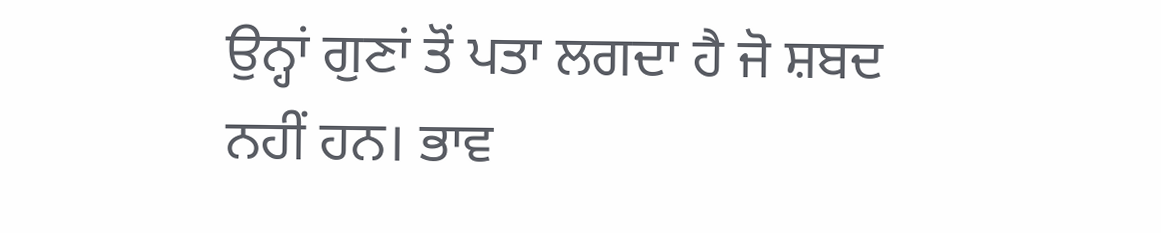ਉਨ੍ਹਾਂ ਗੁਣਾਂ ਤੋਂ ਪਤਾ ਲਗਦਾ ਹੈ ਜੋ ਸ਼ਬਦ ਨਹੀਂ ਹਨ। ਭਾਵ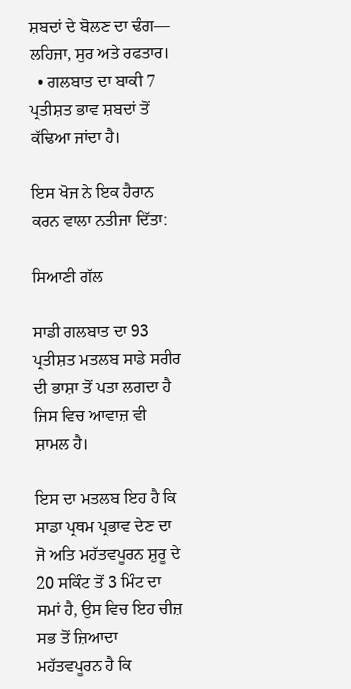ਸ਼ਬਦਾਂ ਦੇ ਬੋਲਣ ਦਾ ਢੰਗ— ਲਹਿਜਾ, ਸੁਰ ਅਤੇ ਰਫਤਾਰ।
  • ਗਲਬਾਤ ਦਾ ਬਾਕੀ 7 ਪ੍ਰਤੀਸ਼ਤ ਭਾਵ ਸ਼ਬਦਾਂ ਤੋਂ ਕੱਢਿਆ ਜਾਂਦਾ ਹੈ।

ਇਸ ਖੋਜ ਨੇ ਇਕ ਹੈਰਾਨ ਕਰਨ ਵਾਲਾ ਨਤੀਜਾ ਦਿੱਤਾ:

ਸਿਆਣੀ ਗੱਲ

ਸਾਡੀ ਗਲਬਾਤ ਦਾ 93 ਪ੍ਰਤੀਸ਼ਤ ਮਤਲਬ ਸਾਡੇ ਸਰੀਰ ਦੀ ਭਾਸ਼ਾ ਤੋਂ ਪਤਾ ਲਗਦਾ ਹੈ ਜਿਸ ਵਿਚ ਆਵਾਜ਼ ਵੀ ਸ਼ਾਮਲ ਹੈ।

ਇਸ ਦਾ ਮਤਲਬ ਇਹ ਹੈ ਕਿ ਸਾਡਾ ਪ੍ਰਥਮ ਪ੍ਰਭਾਵ ਦੇਣ ਦਾ ਜੋ ਅਤਿ ਮਹੱਤਵਪੂਰਨ ਸ਼ੁਰੂ ਦੇ 20 ਸਕਿੰਟ ਤੋਂ 3 ਮਿੰਟ ਦਾ ਸਮਾਂ ਹੈ, ਉਸ ਵਿਚ ਇਹ ਚੀਜ਼ ਸਭ ਤੋਂ ਜ਼ਿਆਦਾ ਮਹੱਤਵਪੂਰਨ ਹੈ ਕਿ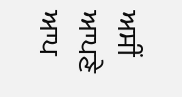ਅਸੀਂ ਆਪਣੇ ਆਪ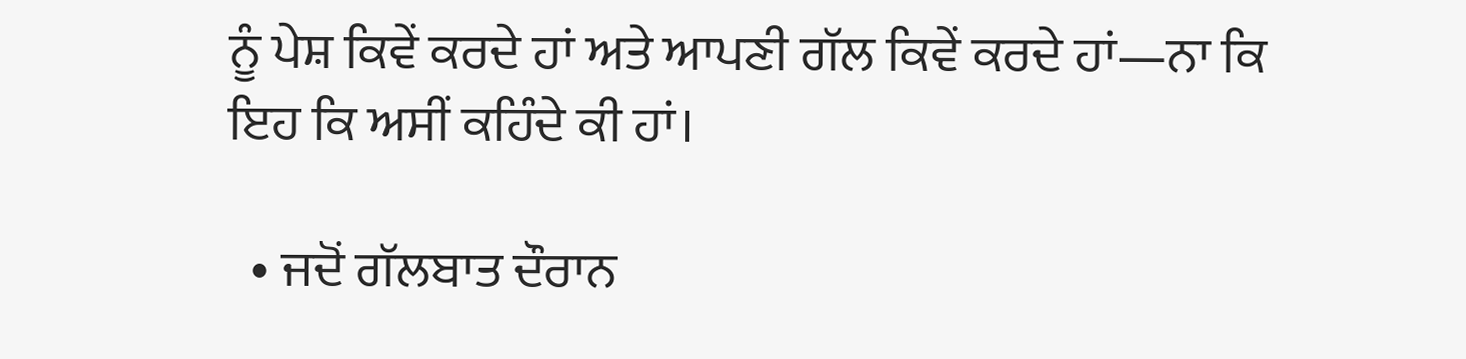ਨੂੰ ਪੇਸ਼ ਕਿਵੇਂ ਕਰਦੇ ਹਾਂ ਅਤੇ ਆਪਣੀ ਗੱਲ ਕਿਵੇਂ ਕਰਦੇ ਹਾਂ—ਨਾ ਕਿ ਇਹ ਕਿ ਅਸੀਂ ਕਹਿੰਦੇ ਕੀ ਹਾਂ।

  • ਜਦੋਂ ਗੱਲਬਾਤ ਦੌਰਾਨ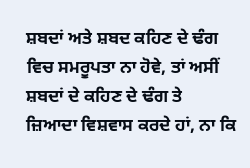ਸ਼ਬਦਾਂ ਅਤੇ ਸ਼ਬਦ ਕਹਿਣ ਦੇ ਢੰਗ ਵਿਚ ਸਮਰੂਪਤਾ ਨਾ ਹੋਵੇ, ਤਾਂ ਅਸੀਂ ਸ਼ਬਦਾਂ ਦੇ ਕਹਿਣ ਦੇ ਢੰਗ ਤੇ ਜ਼ਿਆਦਾ ਵਿਸ਼ਵਾਸ ਕਰਦੇ ਹਾਂ, ਨਾ ਕਿ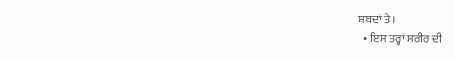ਸ਼ਬਦਾਂ ਤੇ।
  • ਇਸ ਤਰ੍ਹਾਂ ਸਰੀਰ ਦੀ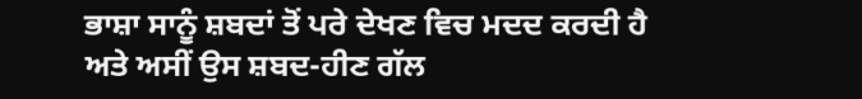ਭਾਸ਼ਾ ਸਾਨੂੰ ਸ਼ਬਦਾਂ ਤੋਂ ਪਰੇ ਦੇਖਣ ਵਿਚ ਮਦਦ ਕਰਦੀ ਹੈ ਅਤੇ ਅਸੀਂ ਉਸ ਸ਼ਬਦ-ਹੀਣ ਗੱਲ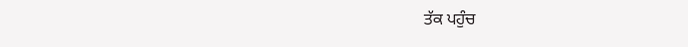ਤੱਕ ਪਹੁੰਚ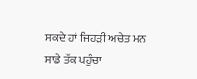ਸਕਦੇ ਹਾਂ ਜਿਹੜੀ ਅਚੇਤ ਮਨ ਸਾਡੇ ਤੱਕ ਪਹੁੰਚਾ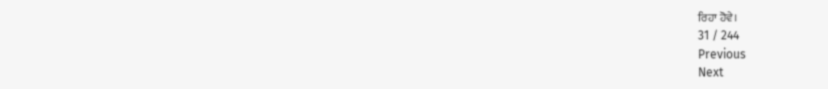ਰਿਹਾ ਹੋਵੇ।
31 / 244
Previous
Next